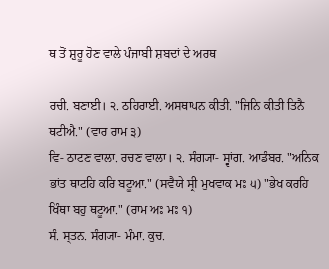ਥ ਤੋਂ ਸ਼ੁਰੂ ਹੋਣ ਵਾਲੇ ਪੰਜਾਬੀ ਸ਼ਬਦਾਂ ਦੇ ਅਰਥ

ਰਚੀ. ਬਣਾਈ। ੨. ਠਹਿਰਾਈ. ਅਸਥਾਪਨ ਕੀਤੀ. "ਜਿਨਿ ਕੀਤੀ ਤਿਨੈ ਥਟੀਐ." (ਵਾਰ ਰਾਮ ੩)
ਵਿ- ਠਾਟਣ ਵਾਲਾ. ਰਚਣ ਵਾਲਾ। ੨. ਸੰਗ੍ਯਾ- ਸ੍ਵਾਂਗ. ਆਡੰਬਰ. "ਅਨਿਕ ਭਾਂਤ ਥਾਟਹਿ ਕਰਿ ਬਟੂਆ." (ਸਵੈਯੇ ਸ੍ਰੀ ਮੁਖਵਾਕ ਮਃ ੫) "ਭੇਖ ਕਰਹਿ ਖਿੰਥਾ ਬਹੁ ਥਟੂਆ." (ਰਾਮ ਅਃ ਮਃ ੧)
ਸੰ. ਸ੍ਤਨ. ਸੰਗ੍ਯਾ- ਮੰਮਾ. ਕੁਚ.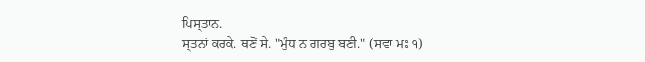ਪਿਸ੍ਤਾਨ.
ਸ੍ਤਨਾਂ ਕਰਕੇ. ਥਣੋਂ ਸੇ. "ਮੁੰਧ ਨ ਗਰਬੁ ਬਣੀ." (ਸਵਾ ਮਃ ੧)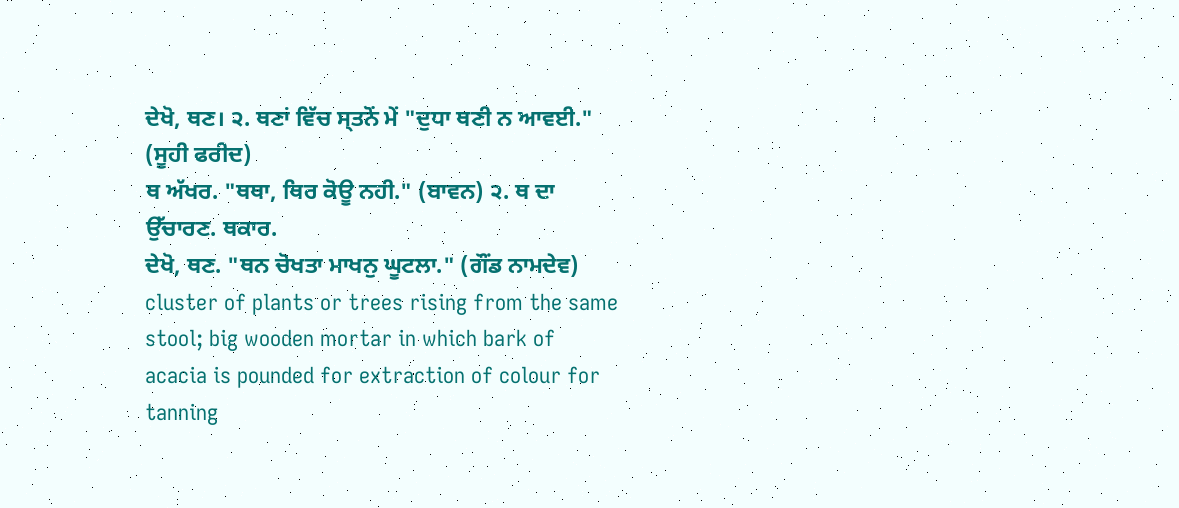ਦੇਖੋ, ਥਣ। ੨. ਥਣਾਂ ਵਿੱਚ ਸ੍ਤਨੋਂ ਮੇਂ "ਦੁਧਾ ਥਣੀ ਨ ਆਵਈ." (ਸੂਹੀ ਫਰੀਦ)
ਥ ਅੱਖਰ. "ਥਥਾ, ਥਿਰ ਕੋਊ ਨਹੀ." (ਬਾਵਨ) ੨. ਥ ਦਾ ਉੱਚਾਰਣ. ਥਕਾਰ.
ਦੇਖੋ, ਥਣ. "ਥਨ ਚੋਖਤਾ ਮਾਖਨੁ ਘੂਟਲਾ." (ਗੌਂਡ ਨਾਮਦੇਵ)
cluster of plants or trees rising from the same stool; big wooden mortar in which bark of acacia is pounded for extraction of colour for tanning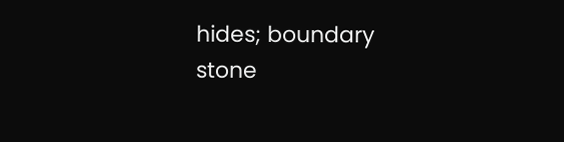hides; boundary stone